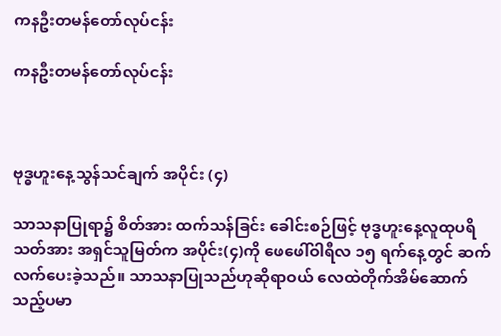ကနဦးတမန်တော်လုပ်ငန်း

ကနဦးတမန်တော်လုပ်ငန်း



ဗုဒ္ဓဟူးနေ့သွန်သင်ချက် အပိုင်း (၄)

သာသနာပြုရာ၌ စိတ်အား ထက်သန်ခြင်း ခေါင်းစဉ်ဖြင့် ဗုဒ္ဓဟူးနေ့လူထုပရိသတ်အား အရှင်သူမြတ်က အပိုင်း(၄)ကို ဖေဖေါ်ဝါရီလ ၁၅ ရက်နေ့တွင် ဆက်လက်ပေးခဲ့သည်။ သာသနာပြုသည်ဟုဆိုရာဝယ် လေထဲတိုက်အိမ်ဆောက်သည့်ပမာ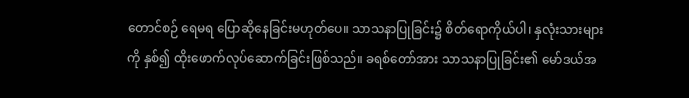တောင်စဉ် ရေမရ ပြောဆိုနေခြင်းမဟုတ်ပေ။ သာသနာပြုခြင်း၌ စိတ်ရောကိုယ်ပါ၊ နှလုံးသားများကို နှစ်၍ ထိုးဖောက်လုပ်ဆောက်ခြင်းဖြစ်သည်။ ခရစ်တော်အား သာသနာပြုခြင်း၏ မော်ဒယ်အ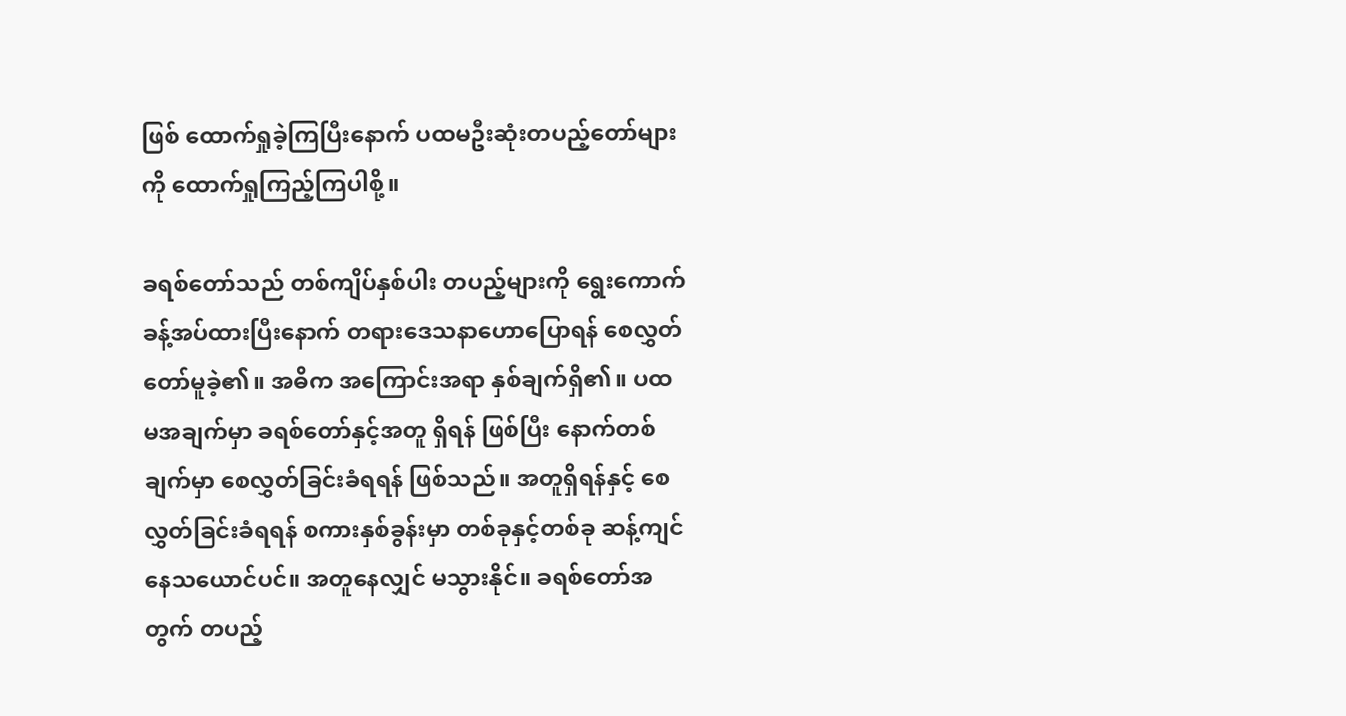ဖြစ် ထောက်ရှုခဲ့ကြပြီးနောက် ပထမဦးဆုံးတပည့်တော်များကို ထောက်ရှုကြည့်ကြပါစို့။

ခရစ်တော်သည် တစ်ကျိပ်နှစ်ပါး တပည့်များကို ရွေးကောက်ခန့်အပ်ထားပြီးနောက် တရားဒေသနာဟောပြောရန် စေလွှတ်တော်မူခဲ့၏။ အဓိက အကြောင်းအရာ နှစ်ချက်ရှိ၏။ ပထမအချက်မှာ ခရစ်တော်နှင့်အတူ ရှိရန် ဖြစ်ပြီး နောက်တစ်ချက်မှာ စေလွှတ်ခြင်းခံရရန် ဖြစ်သည်။ အတူရှိရန်နှင့် စေလွှတ်ခြင်းခံရရန် စကားနှစ်ခွန်းမှာ တစ်ခုနှင့်တစ်ခု ဆန့်ကျင်နေသယောင်ပင်။ အတူနေလျှင် မသွားနိုင်။ ခရစ်တော်အတွက် တပည့်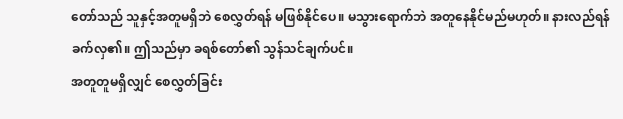တော်သည် သူနှင့်အတူမရှိဘဲ စေလွှတ်ရန် မဖြစ်နိုင်ပေ။ မသွားရောက်ဘဲ အတူနေနိုင်မည်မဟုတ်။ နားလည်ရန် ခက်လှ၏။ ဤသည်မှာ ခရစ်တော်၏ သွန်သင်ချက်ပင်။
အတူတူမရှိလျှင် စေလွှတ်ခြင်း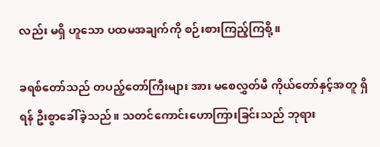လည်း မရှိ ဟူသော ပထမအချက်ကို စဉ်းစားကြည့်ကြစို့။

ခရစ်တော်သည် တပည့်တော်ကြီးများ အား မစေလွှတ်မီ ကိုယ်တော်နှင့်အတူ ရှိရန် ဦးစွာခေါ်ခဲ့သည်။ သတင်ကောင်းဟောကြားခြင်းသည် ဘုရား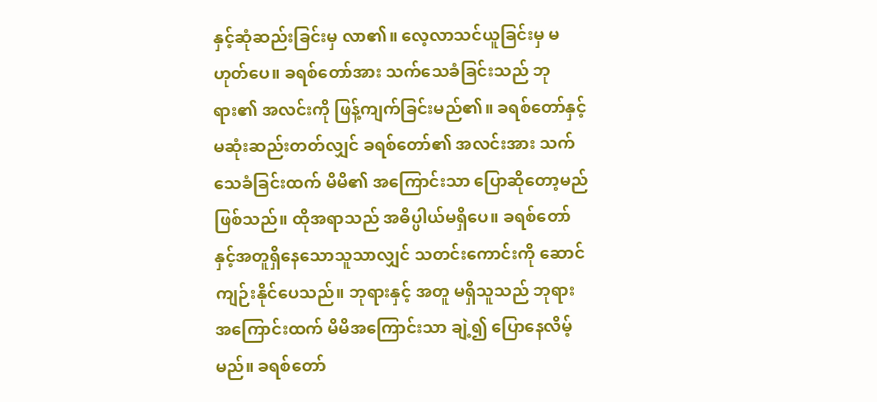နှင့်ဆုံဆည်းခြင်းမှ လာ၏။ လေ့လာသင်ယူခြင်းမှ မဟုတ်ပေ။ ခရစ်တော်အား သက်သေခံခြင်းသည် ဘုရား၏ အလင်းကို ဖြန့်ကျက်ခြင်းမည်၏။ ခရစ်တော်နှင့် မဆုံးဆည်းတတ်လျှင် ခရစ်တော်၏ အလင်းအား သက်သေခံခြင်းထက် မိမိ၏ အကြောင်းသာ ပြောဆိုတော့မည်ဖြစ်သည်။ ထိုအရာသည် အဓိပ္ပါယ်မရှိပေ။ ခရစ်တော်နှင့်အတူရှိနေသောသူသာလျှင် သတင်းကောင်းကို ဆောင်ကျဉ်းနိုင်ပေသည်။ ဘုရားနှင့် အတူ မရှိသူသည် ဘုရား အကြောင်းထက် မိမိအကြောင်းသာ ချဲ့၍ ပြောနေလိမ့်မည်။ ခရစ်တော်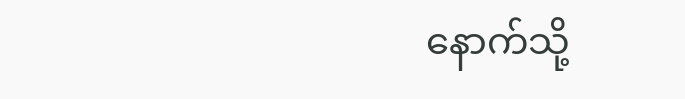နောက်သို့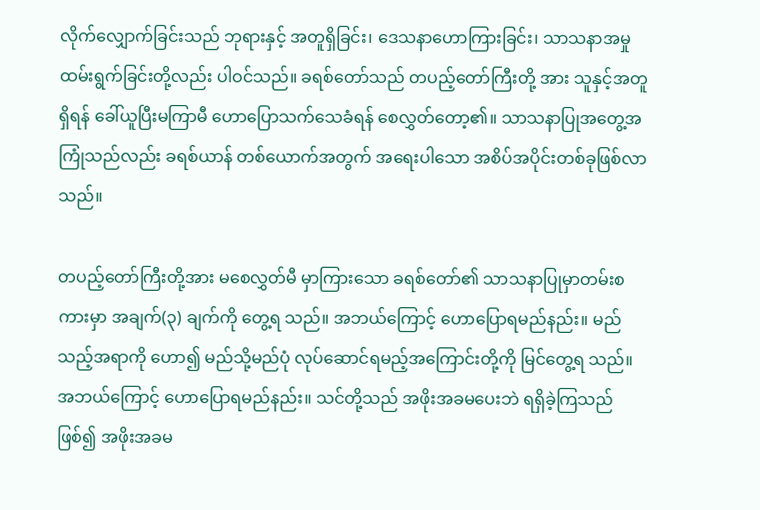လိုက်လျှောက်ခြင်းသည် ဘုရားနှင့် အတူရှိခြင်း၊ ဒေသနာဟောကြားခြင်း၊ သာသနာအမှုထမ်းရွက်ခြင်းတို့လည်း ပါဝင်သည်။ ခရစ်တော်သည် တပည့်တော်ကြီးတို့ အား သူနှင့်အတူရှိရန် ခေါ်ယူပြီးမကြာမီ ဟောပြောသက်သေခံရန် စေလွှတ်တော့၏။ သာသနာပြုအတွေ့အကြုံသည်လည်း ခရစ်ယာန် တစ်ယောက်အတွက် အရေးပါသော အစိပ်အပိုင်းတစ်ခုဖြစ်လာသည်။

တပည့်တော်ကြီးတို့အား မစေလွှတ်မီ မှာကြားသော ခရစ်တော်၏ သာသနာပြုမှာတမ်းစကားမှာ အချက်(၃) ချက်ကို တွေ့ရ သည်။ အဘယ်ကြောင့် ဟောပြောရမည်နည်း။ မည်သည့်အရာကို ဟော၍ မည်သို့မည်ပုံ လုပ်ဆောင်ရမည့်အကြောင်းတို့ကို မြင်တွေ့ရ သည်။ အဘယ်ကြောင့် ဟောပြောရမည်နည်း။ သင်တို့သည် အဖိုးအခမပေးဘဲ ရရှိခဲ့ကြသည်ဖြစ်၍ အဖိုးအခမ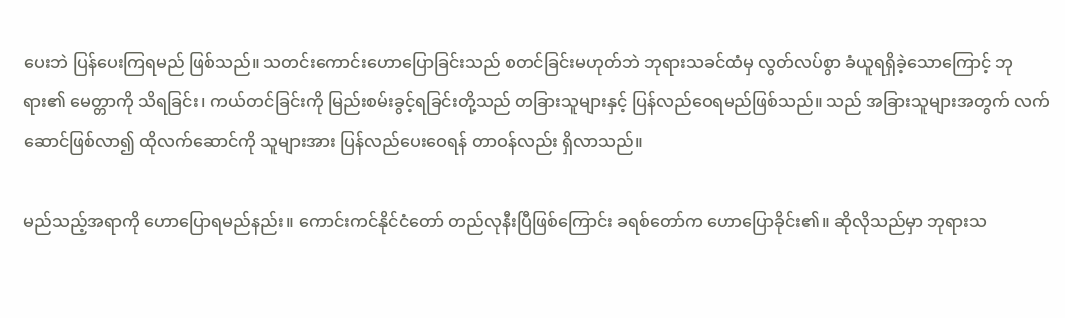ပေးဘဲ ပြန်ပေးကြရမည် ဖြစ်သည်။ သတင်းကောင်းဟောပြောခြင်းသည် စတင်ခြင်းမဟုတ်ဘဲ ဘုရားသခင်ထံမှ လွတ်လပ်စွာ ခံယူရရှိခဲ့သောကြောင့် ဘုရား၏ မေတ္တာကို သိရခြင်း၊ ကယ်တင်ခြင်းကို မြည်းစမ်းခွင့်ရခြင်းတို့သည် တခြားသူများနှင့် ပြန်လည်ဝေရမည်ဖြစ်သည်။ သည် အခြားသူများအတွက် လက်ဆောင်ဖြစ်လာ၍ ထိုလက်ဆောင်ကို သူများအား ပြန်လည်ပေးဝေရန် တာဝန်လည်း ရှိလာသည်။

မည်သည့်အရာကို ဟောပြောရမည်နည်း။ ကောင်းကင်နိုင်ငံတော် တည်လုနီးပြီဖြစ်ကြောင်း ခရစ်တော်က ဟောပြောခိုင်း၏။ ဆိုလိုသည်မှာ ဘုရားသ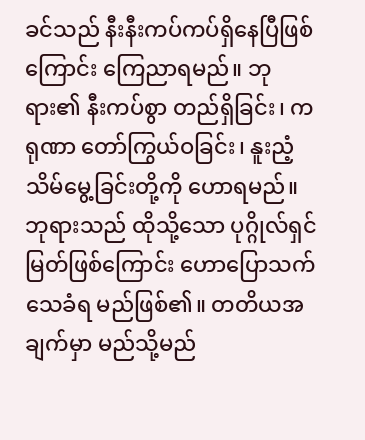ခင်သည် နီးနီးကပ်ကပ်ရှိနေပြီဖြစ်ကြောင်း ကြေညာရမည်။ ဘုရား၏ နီးကပ်စွာ တည်ရှိခြင်း၊ ကရုဏာ တော်ကြွယ်ဝခြင်း၊ နူးညံ့သိမ်မွေ့ခြင်းတို့ကို ဟောရမည်။ ဘုရားသည် ထိုသို့သော ပုဂ္ဂိုလ်ရှင်မြတ်ဖြစ်ကြောင်း ဟောပြောသက်သေခံရ မည်ဖြစ်၏။ တတိယအချက်မှာ မည်သို့မည်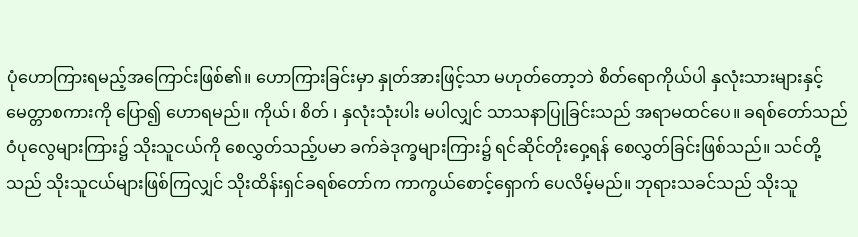ပုံဟောကြားရမည့်အကြောင်းဖြစ်၏။ ဟောကြားခြင်းမှာ နှုတ်အားဖြင့်သာ မဟုတ်တော့ဘဲ စိတ်ရောကိုယ်ပါ နှလုံးသားများနှင့် မေတ္တာစကားကို ပြော၍ ဟောရမည်။ ကိုယ်၊ စိတ် ၊ နှလုံးသုံးပါး မပါလျှင် သာသနာပြုခြင်းသည် အရာမထင်ပေ။ ခရစ်တော်သည် ဝံပုလွေများကြား၌ သိုးသူငယ်ကို စေလွှတ်သည့်ပမာ ခက်ခဲဒုက္ခများကြား၌ ရင်ဆိုင်တိုးဝှေ့ရန် စေလွှတ်ခြင်းဖြစ်သည်။ သင်တို့သည် သိုးသူငယ်များဖြစ်ကြလျှင် သိုးထိန်းရှင်ခရစ်တော်က ကာကွယ်စောင့်ရှောက် ပေလိမ့်မည်။ ဘုရားသခင်သည် သိုးသူ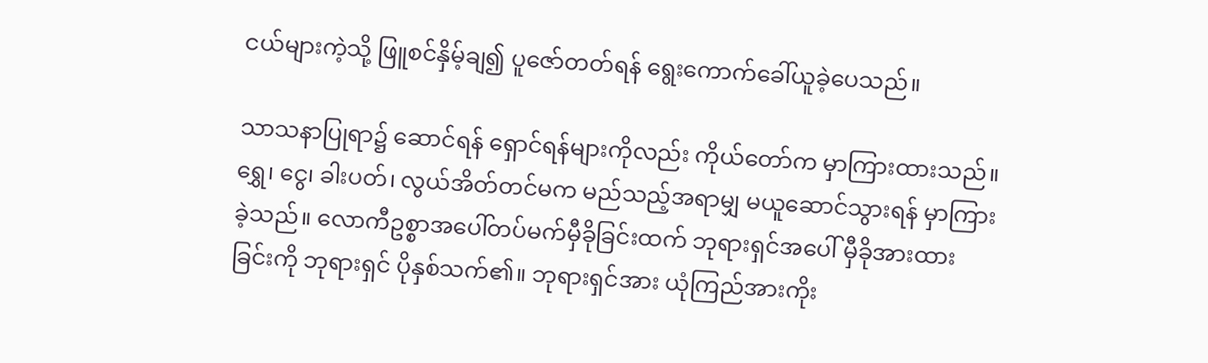ငယ်များကဲ့သို့ ဖြူစင်နှိမ့်ချ၍ ပူဇော်တတ်ရန် ရွေးကောက်ခေါ်ယူခဲ့ပေသည်။

သာသနာပြုရာ၌ ဆောင်ရန် ရှောင်ရန်များကိုလည်း ကိုယ်တော်က မှာကြားထားသည်။ ရွှေ၊ ငွေ၊ ခါးပတ်၊ လွယ်အိတ်တင်မက မည်သည့်အရာမျှ မယူဆောင်သွားရန် မှာကြားခဲ့သည်။ လောကီဥစ္စာအပေါ်တပ်မက်မှီခိုခြင်းထက် ဘုရားရှင်အပေါ် မှီခိုအားထားခြင်းကို ဘုရားရှင် ပိုနှစ်သက်၏။ ဘုရားရှင်အား ယုံကြည်အားကိုး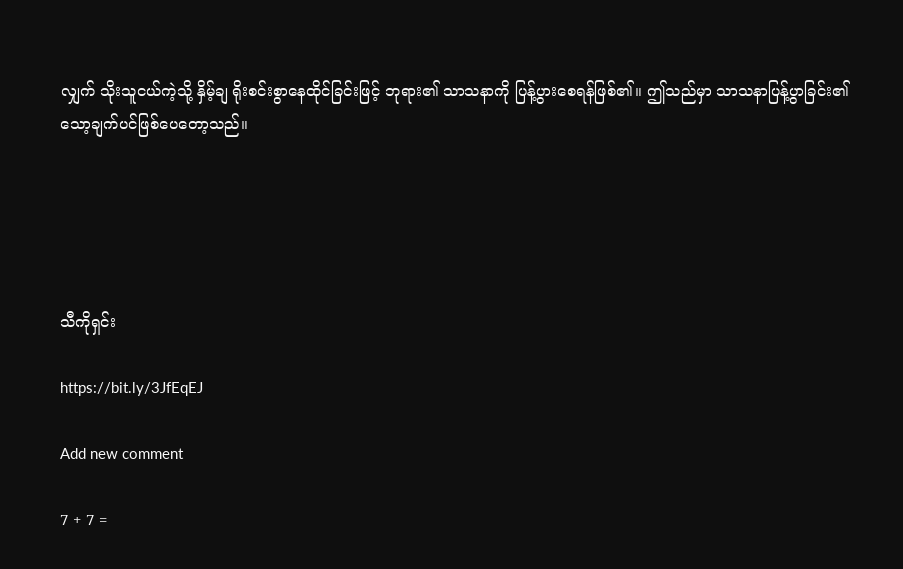လျှက် သိုးသူငယ်ကဲ့သို့ နှိမ့်ချ ရိုးစင်းစွာနေထိုင်ခြင်းဖြင့် ဘုရား၏ သာသနာကို ပြန့်ပွားစေရန်ဖြစ်၏။ ဤသည်မှာ သာသနာပြန့်ပွာခြင်း၏ သော့ချက်ပင်ဖြစ်ပေတော့သည်။





သီကိုရှင်း

https://bit.ly/3JfEqEJ

Add new comment

7 + 7 =